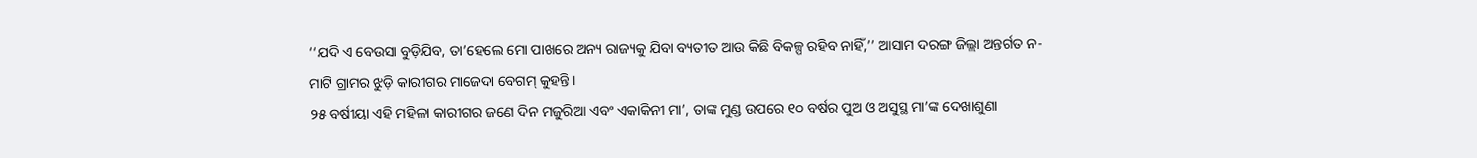‘‘ଯଦି ଏ ବେଉସା ବୁଡ଼ିଯିବ, ତା’ହେଲେ ମୋ ପାଖରେ ଅନ୍ୟ ରାଜ୍ୟକୁ ଯିବା ବ୍ୟତୀତ ଆଉ କିଛି ବିକଳ୍ପ ରହିବ ନାହିଁ,’’ ଆସାମ ଦରଙ୍ଗ ଜିଲ୍ଲା ଅନ୍ତର୍ଗତ ନ-ମାଟି ଗ୍ରାମର ଝୁଡ଼ି କାରୀଗର ମାଜେଦା ବେଗମ୍ କୁହନ୍ତି।
୨୫ ବର୍ଷୀୟା ଏହି ମହିଳା କାରୀଗର ଜଣେ ଦିନ ମଜୁରିଆ ଏବଂ ଏକାକିନୀ ମା’, ତାଙ୍କ ମୁଣ୍ଡ ଉପରେ ୧୦ ବର୍ଷର ପୁଅ ଓ ଅସୁସ୍ଥ ମା’ଙ୍କ ଦେଖାଶୁଣା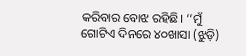କରିବାର ବୋଝ ରହିଛି। ‘‘ମୁଁ ଗୋଟିଏ ଦିନରେ ୪୦ଖାସା (ଝୁଡ଼ି)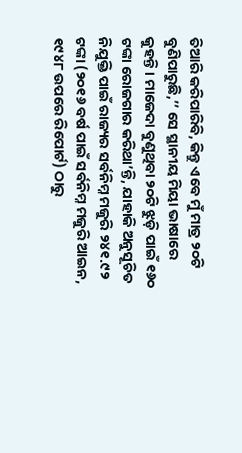ତିଆରି କରିପାରିବି, କିନ୍ତୁ ଏବେ ମୁଁ ମାତ୍ର ୨୦ଟି ବୁଣିପାରୁଛି,’’ ସେ ସ୍ଥାନୀୟ ମିୟା ଭାଷାରେ କୁହନ୍ତି। ମାଜେଦା ବୁଣୁଥିବା ୨୦ଟି ଝୁଡ଼ି ପାଇଁ ୧୬୦ ଟଙ୍କା ରୋଜଗାର କରିଥା’ନ୍ତି, ଯାହାକି ଅନୁସୂଚିତ ନିଯୁକ୍ତି ପାଇଁ ରାଜ୍ୟର ସର୍ବନିମ୍ନ ମଜୁରି ୨୪୧.୯୨ ଟଙ୍କା (୨୦୧୬ ବର୍ଷ ପାଇଁ ସର୍ବନିମ୍ନ ମଜୁରି ଆଇନ, ୧୯୪୮ ଉପରେ ରିପୋର୍ଟ) ଠାରୁ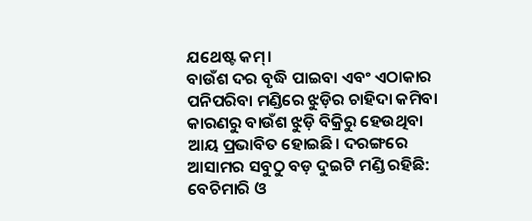ଯଥେଷ୍ଟ କମ୍।
ବାଉଁଶ ଦର ବୃଦ୍ଧି ପାଇବା ଏବଂ ଏଠାକାର ପନିପରିବା ମଣ୍ଡିରେ ଝୁଡ଼ିର ଚାହିଦା କମିବା କାରଣରୁ ବାଉଁଶ ଝୁଡ଼ି ବିକ୍ରିରୁ ହେଉଥିବା ଆୟ ପ୍ରଭାବିତ ହୋଇଛି। ଦରଙ୍ଗରେ ଆସାମର ସବୁଠୁ ବଡ଼ ଦୁଇଟି ମଣ୍ଡି ରହିଛି: ବେଚିମାରି ଓ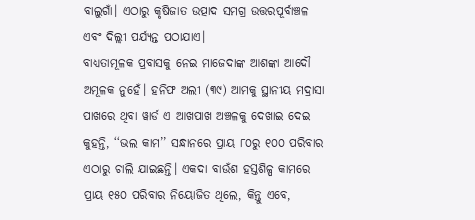ବାଲୁଗାଁ। ଏଠାରୁ କୃଷିଜାତ ଉତ୍ପାଦ ସମଗ୍ର ଉତ୍ତରପୂର୍ବାଞ୍ଚଳ ଏବଂ ଦିଲ୍ଲୀ ପର୍ଯ୍ୟନ୍ତ ପଠାଯାଏ।
ବାଧ୍ୟତାମୂଳକ ପ୍ରବାସକୁ ନେଇ ମାଜେଦାଙ୍କ ଆଶଙ୍କା ଆଦୌ ଅମୂଳକ ନୁହେଁ। ହନିଫ ଅଲୀ (୩୯) ଆମକୁ ସ୍ଥାନୀୟ ମଦ୍ରାସା ପାଖରେ ଥିବା ୱାର୍ଡ ଏ ଆଖପାଖ ଅଞ୍ଚଳକୁ ଦେଖାଇ ଦେଇ କୁହନ୍ତି, ‘‘ଭଲ କାମ’’ ସନ୍ଧାନରେ ପ୍ରାୟ ୮୦ରୁ ୧୦୦ ପରିବାର ଏଠାରୁ ଚାଲି ଯାଇଛନ୍ତି। ଏକଦା ବାଉଁଶ ହସ୍ତଶିଳ୍ପ କାମରେ ପ୍ରାୟ ୧୫୦ ପରିବାର ନିୟୋଜିତ ଥିଲେ, କିନ୍ତୁ ଏବେ,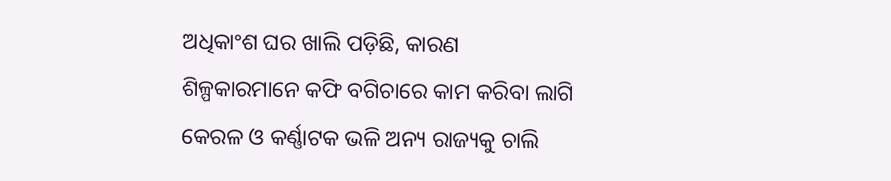ଅଧିକାଂଶ ଘର ଖାଲି ପଡ଼ିଛି, କାରଣ ଶିଳ୍ପକାରମାନେ କଫି ବଗିଚାରେ କାମ କରିବା ଲାଗି କେରଳ ଓ କର୍ଣ୍ଣାଟକ ଭଳି ଅନ୍ୟ ରାଜ୍ୟକୁ ଚାଲି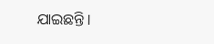ଯାଇଛନ୍ତି।